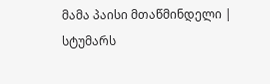მამა პაისი მთაწმინდელი |
სტუმარს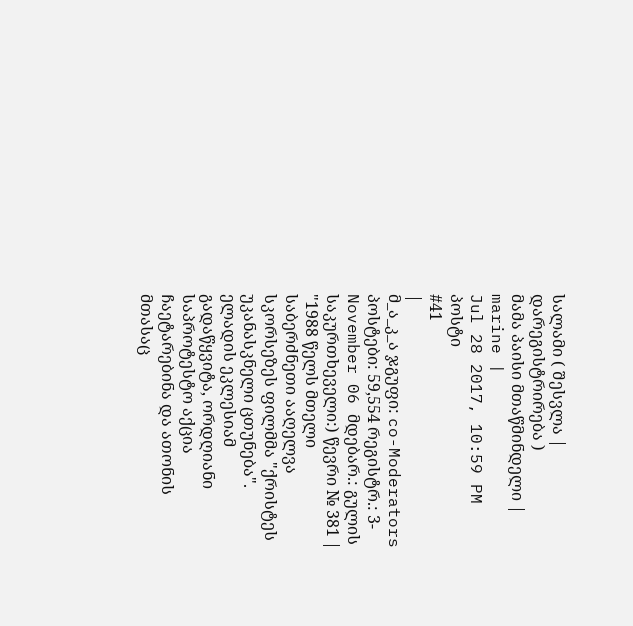სალამი ( შესვლა | დარეგისტრირება )
მამა პაისი მთაწმინდელი |
marine |
Jul 28 2017, 10:59 PM
პოსტი
#41
|
მ_ა_კ_ა ჯგუფი: co-Moderators პოსტები: 59,554 რეგისტრ.: 3-November 06 მდებარ.: გულის საკურთხეველი:) წევრი № 381 |
"1988 წელს მთელი საბერძნეთი ააღელვა სკორსეზეს ფილმმა "ქრისტეს უკანასკნელი ცთუნება". ელადის ეკლესიამ გადაწყვიტა, ორდღიანი საპროტესტო აქცია ჩაეტარებინა და ათონის მთასაც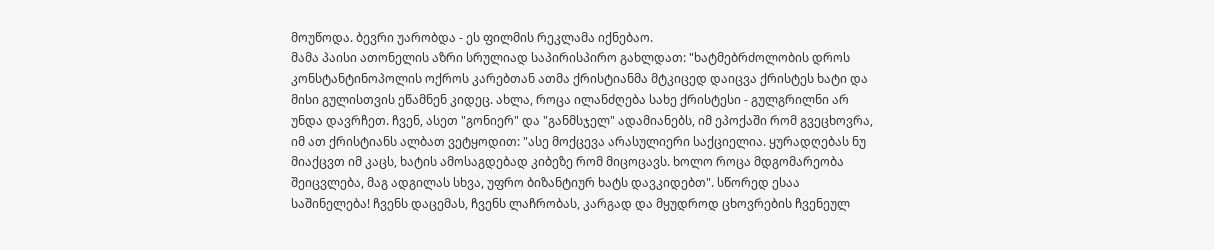მოუწოდა. ბევრი უარობდა - ეს ფილმის რეკლამა იქნებაო.
მამა პაისი ათონელის აზრი სრულიად საპირისპირო გახლდათ: "ხატმებრძოლობის დროს კონსტანტინოპოლის ოქროს კარებთან ათმა ქრისტიანმა მტკიცედ დაიცვა ქრისტეს ხატი და მისი გულისთვის ეწამნენ კიდეც. ახლა, როცა ილანძღება სახე ქრისტესი - გულგრილნი არ უნდა დავრჩეთ. ჩვენ, ასეთ "გონიერ" და "განმსჯელ" ადამიანებს, იმ ეპოქაში რომ გვეცხოვრა, იმ ათ ქრისტიანს ალბათ ვეტყოდით: "ასე მოქცევა არასულიერი საქციელია. ყურადღებას ნუ მიაქცვთ იმ კაცს, ხატის ამოსაგდებად კიბეზე რომ მიცოცავს. ხოლო როცა მდგომარეობა შეიცვლება, მაგ ადგილას სხვა, უფრო ბიზანტიურ ხატს დავკიდებთ". სწორედ ესაა საშინელება! ჩვენს დაცემას, ჩვენს ლაჩრობას, კარგად და მყუდროდ ცხოვრების ჩვენეულ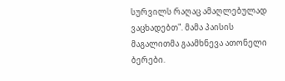სურვილს რაღაც ამაღლებულად ვაცხადებთ". მამა პაისის მაგალითმა გაამხნევა ათონელი ბერები.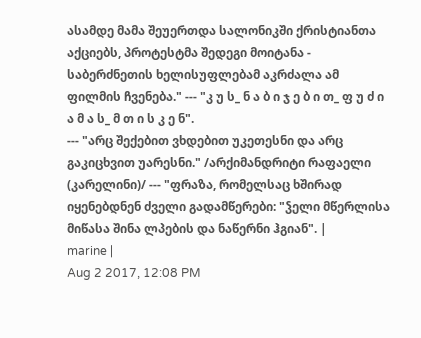ასამდე მამა შეუერთდა სალონიკში ქრისტიანთა აქციებს, პროტესტმა შედეგი მოიტანა - საბერძნეთის ხელისუფლებამ აკრძალა ამ ფილმის ჩვენება." --- "კ უ ს_ ნ ა ბ ი ჯ ე ბ ი თ_ ფ უ ძ ი ა მ ა ს_ მ თ ი ს კ ე ნ".
--- "არც შექებით ვხდებით უკეთესნი და არც გაკიცხვით უარესნი." /არქიმანდრიტი რაფაელი (კარელინი)/ --- "ფრაზა, რომელსაც ხშირად იყენებდნენ ძველი გადამწერები: "ჴელი მწერლისა მიწასა შინა ლპების და ნაწერნი ჰგიან". |
marine |
Aug 2 2017, 12:08 PM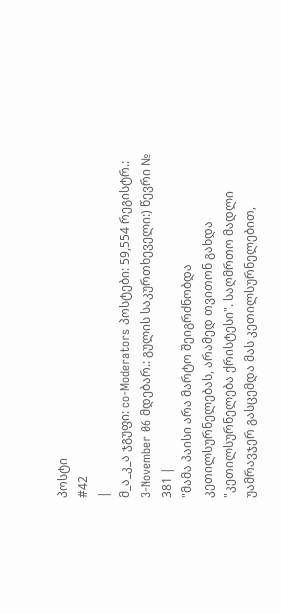პოსტი
#42
|
მ_ა_კ_ა ჯგუფი: co-Moderators პოსტები: 59,554 რეგისტრ.: 3-November 06 მდებარ.: გულის საკურთხეველი:) წევრი № 381 |
"მამა პაისი არა მარტო შეიგრძნობდა კეთილსურნელებას, არამედ თვითონ გახდა "კეთილსურნელება ქრისტესი". საღმრთო მადლი უამრავჯერ გასცემდა მას კეთილსურნელებით,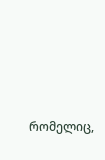რომელიც,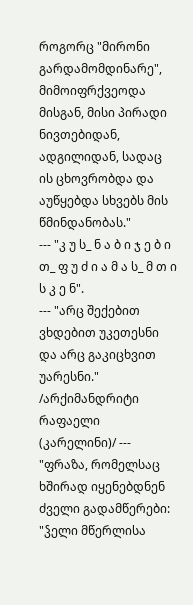როგორც "მირონი გარდამომდინარე", მიმოიფრქვეოდა მისგან, მისი პირადი ნივთებიდან, ადგილიდან, სადაც ის ცხოვრობდა და აუწყებდა სხვებს მის წმინდანობას."
--- "კ უ ს_ ნ ა ბ ი ჯ ე ბ ი თ_ ფ უ ძ ი ა მ ა ს_ მ თ ი ს კ ე ნ".
--- "არც შექებით ვხდებით უკეთესნი და არც გაკიცხვით უარესნი." /არქიმანდრიტი რაფაელი (კარელინი)/ --- "ფრაზა, რომელსაც ხშირად იყენებდნენ ძველი გადამწერები: "ჴელი მწერლისა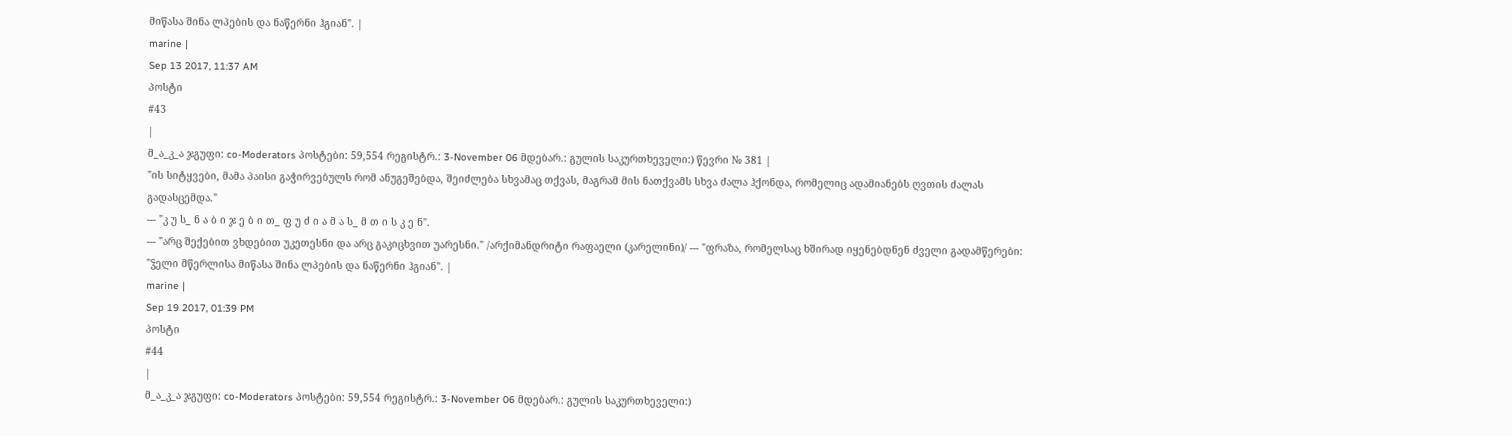მიწასა შინა ლპების და ნაწერნი ჰგიან". |
marine |
Sep 13 2017, 11:37 AM
პოსტი
#43
|
მ_ა_კ_ა ჯგუფი: co-Moderators პოსტები: 59,554 რეგისტრ.: 3-November 06 მდებარ.: გულის საკურთხეველი:) წევრი № 381 |
"ის სიტყვები, მამა პაისი გაჭირვებულს რომ ანუგეშებდა, შეიძლება სხვამაც თქვას, მაგრამ მის ნათქვამს სხვა ძალა ჰქონდა, რომელიც ადამიანებს ღვთის ძალას გადასცემდა."
--- "კ უ ს_ ნ ა ბ ი ჯ ე ბ ი თ_ ფ უ ძ ი ა მ ა ს_ მ თ ი ს კ ე ნ".
--- "არც შექებით ვხდებით უკეთესნი და არც გაკიცხვით უარესნი." /არქიმანდრიტი რაფაელი (კარელინი)/ --- "ფრაზა, რომელსაც ხშირად იყენებდნენ ძველი გადამწერები: "ჴელი მწერლისა მიწასა შინა ლპების და ნაწერნი ჰგიან". |
marine |
Sep 19 2017, 01:39 PM
პოსტი
#44
|
მ_ა_კ_ა ჯგუფი: co-Moderators პოსტები: 59,554 რეგისტრ.: 3-November 06 მდებარ.: გულის საკურთხეველი:)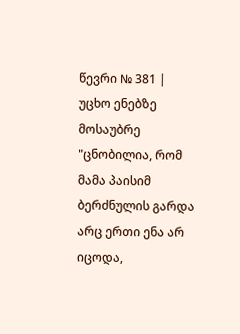წევრი № 381 |
უცხო ენებზე მოსაუბრე
"ცნობილია, რომ მამა პაისიმ ბერძნულის გარდა არც ერთი ენა არ იცოდა,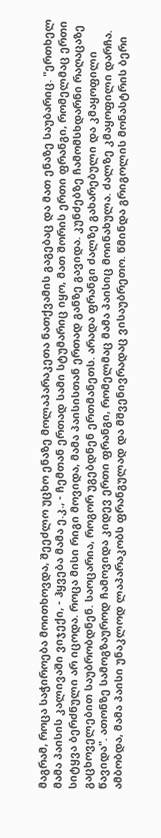მაგრამ, როცა საჭიროება მოითხოვდა, შეეძლო უცხო ენაზე მოლაპარაკეთა ნათქვამის გაგებაც და მათ ენაზე საუბარიც. "ერთხელ მამა პაისის კალივაში ვიჯექი, - ჰყვება მამა ე.კ., - ჩემთან ერთად სამი სტუმარიც იყო, მათ შორის ერთი ფრანგი, რომელმაც ერთი სიტყვა ბერძნული არ იცოდა. როცა მისი რიგი მოვიდა, მამა პაისისთან ერთად განზე გავიდა. კუნძებზე ჩამომსხდარნი რაღაცაზე გაცხოველებით საუბრობდნენ. საოცარია, როგორ უგებდნენ ერთმანეთს. არადა ფრანგი ძალზე გახარებული და კმაყოფილი წავიდა". ათონზე სამოგზაუროდ ჩამოვიდა კიდევ ერთი ფრანგი, რომელმაც მამა პაისიც მოინახულა. ძალზე კმაყოფილი დარჩა. ამბობდა, მამა პაისი უნაკლოდ ლაპარაკობს ფრანგულად და მშვენივრადაც ვისაუბრეთო. წმინდა გრიგოლის მონასტრის ბერი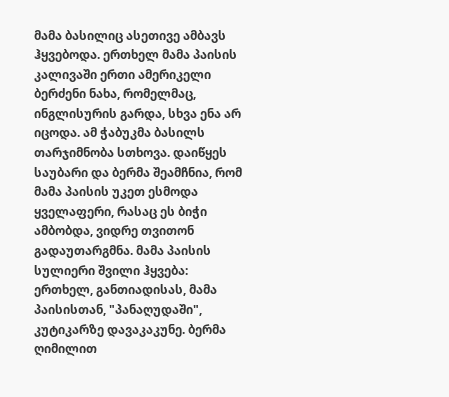მამა ბასილიც ასეთივე ამბავს ჰყვებოდა. ერთხელ მამა პაისის კალივაში ერთი ამერიკელი ბერძენი ნახა, რომელმაც, ინგლისურის გარდა, სხვა ენა არ იცოდა. ამ ჭაბუკმა ბასილს თარჯიმნობა სთხოვა. დაიწყეს საუბარი და ბერმა შეამჩნია, რომ მამა პაისის უკეთ ესმოდა ყველაფერი, რასაც ეს ბიჭი ამბობდა, ვიდრე თვითონ გადაუთარგმნა. მამა პაისის სულიერი შვილი ჰყვება: ერთხელ, განთიადისას, მამა პაისისთან, "პანაღუდაში", კუტიკარზე დავაკაკუნე. ბერმა ღიმილით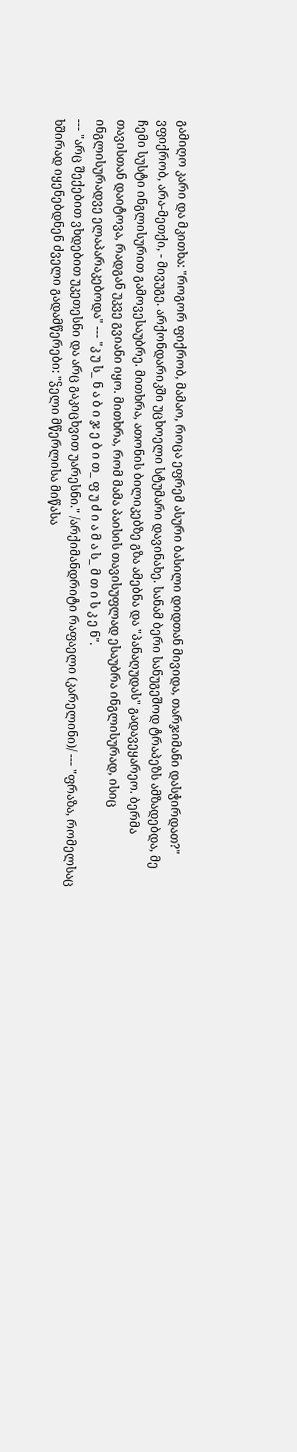გამიღო კარი და მკითხა: "როგორ ფიქრობ, მამაო, როცა ეფრემ ასური ბასილი დიდთან მივიდა, თარჯიმანი დასჭირდათ?" ვფიქრობ, არა-მეთქი, - მივუგე. არქონდარიკში უცხოელი სტუმარი დავინახე. სანამ ბერი სანუგეშოდ ტრაპეზს ამზადებდა, მე ჩემი სუსტი ინგლისურით გამოვესაუბრე. მითხრა, ათონის ბილიკებზე გზა ამებნა და "პანაღუდას" გადავეყარეო. ბერმა თავისთან დაიტოვა, რადგან უკვე გვიანი იყო. მითხრა, რომ მამა პაისის თავისუფლად ესაუბრა ინგლისურად, ისიც ინგლისურადვე ელაპარაკებოდა" --- "კ უ ს_ ნ ა ბ ი ჯ ე ბ ი თ_ ფ უ ძ ი ა მ ა ს_ მ თ ი ს კ ე ნ".
--- "არც შექებით ვხდებით უკეთესნი და არც გაკიცხვით უარესნი." /არქიმანდრიტი რაფაელი (კარელინი)/ --- "ფრაზა, რომელსაც ხშირად იყენებდნენ ძველი გადამწერები: "ჴელი მწერლისა მიწასა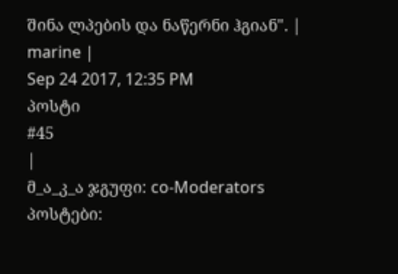შინა ლპების და ნაწერნი ჰგიან". |
marine |
Sep 24 2017, 12:35 PM
პოსტი
#45
|
მ_ა_კ_ა ჯგუფი: co-Moderators პოსტები: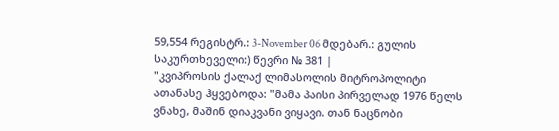59,554 რეგისტრ.: 3-November 06 მდებარ.: გულის საკურთხეველი:) წევრი № 381 |
"კვიპროსის ქალაქ ლიმასოლის მიტროპოლიტი ათანასე ჰყვებოდა: "მამა პაისი პირველად 1976 წელს ვნახე, მაშინ დიაკვანი ვიყავი. თან ნაცნობი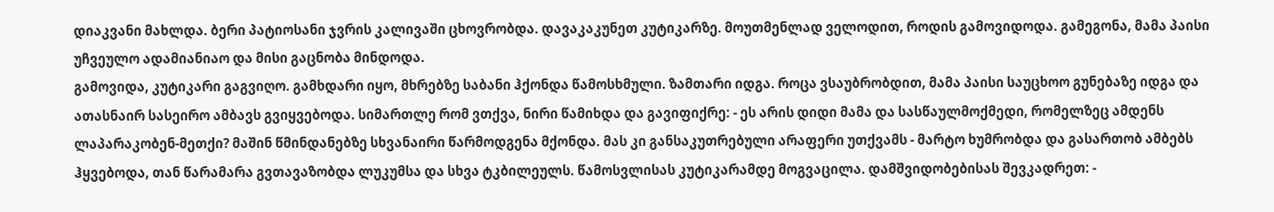დიაკვანი მახლდა. ბერი პატიოსანი ჯვრის კალივაში ცხოვრობდა. დავაკაკუნეთ კუტიკარზე. მოუთმენლად ველოდით, როდის გამოვიდოდა. გამეგონა, მამა პაისი უჩვეულო ადამიანიაო და მისი გაცნობა მინდოდა.
გამოვიდა, კუტიკარი გაგვიღო. გამხდარი იყო, მხრებზე საბანი ჰქონდა წამოსხმული. ზამთარი იდგა. როცა ვსაუბრობდით, მამა პაისი საუცხოო გუნებაზე იდგა და ათასნაირ სასეირო ამბავს გვიყვებოდა. სიმართლე რომ ვთქვა, ნირი წამიხდა და გავიფიქრე: - ეს არის დიდი მამა და სასწაულმოქმედი, რომელზეც ამდენს ლაპარაკობენ-მეთქი? მაშინ წმინდანებზე სხვანაირი წარმოდგენა მქონდა. მას კი განსაკუთრებული არაფერი უთქვამს - მარტო ხუმრობდა და გასართობ ამბებს ჰყვებოდა, თან წარამარა გვთავაზობდა ლუკუმსა და სხვა ტკბილეულს. წამოსვლისას კუტიკარამდე მოგვაცილა. დამშვიდობებისას შევკადრეთ: -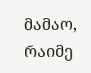მამაო, რაიმე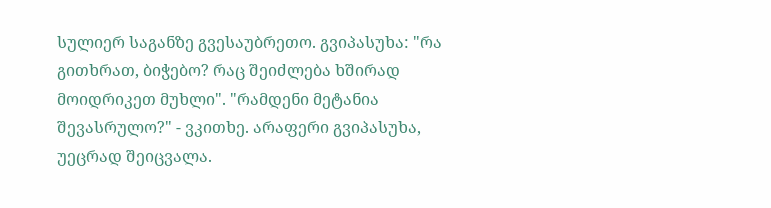სულიერ საგანზე გვესაუბრეთო. გვიპასუხა: "რა გითხრათ, ბიჭებო? რაც შეიძლება ხშირად მოიდრიკეთ მუხლი". "რამდენი მეტანია შევასრულო?" - ვკითხე. არაფერი გვიპასუხა, უეცრად შეიცვალა.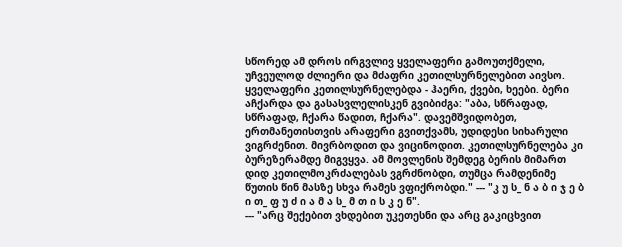სწორედ ამ დროს ირგვლივ ყველაფერი გამოუთქმელი, უჩვეულოდ ძლიერი და მძაფრი კეთილსურნელებით აივსო. ყველაფერი კეთილსურნელებდა - ჰაერი, ქვები, ხეები. ბერი აჩქარდა და გასასვლელისკენ გვიბიძგა: "აბა, სწრაფად, სწრაფად, ჩქარა წადით, ჩქარა". დავემშვიდობეთ, ერთმანეთისთვის არაფერი გვითქვამს, უდიდესი სიხარული ვიგრძენით. მივრბოდით და ვიცინოდით. კეთილსურნელება კი ბურეზერამდე მიგვყვა. ამ მოვლენის შემდეგ ბერის მიმართ დიდ კეთილმოკრძალებას ვგრძნობდი, თუმცა რამდენიმე წუთის წინ მასზე სხვა რამეს ვფიქრობდი." --- "კ უ ს_ ნ ა ბ ი ჯ ე ბ ი თ_ ფ უ ძ ი ა მ ა ს_ მ თ ი ს კ ე ნ".
--- "არც შექებით ვხდებით უკეთესნი და არც გაკიცხვით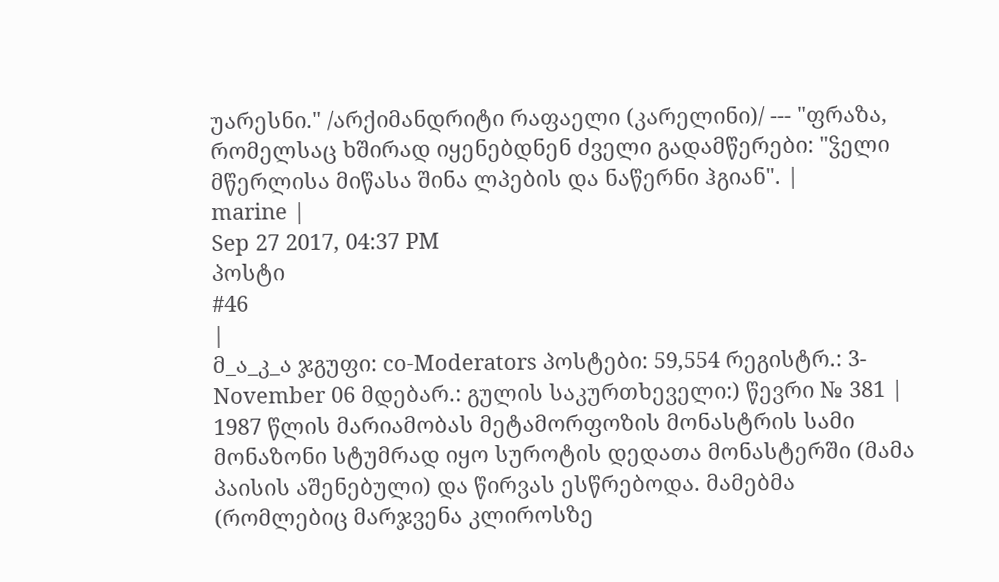უარესნი." /არქიმანდრიტი რაფაელი (კარელინი)/ --- "ფრაზა, რომელსაც ხშირად იყენებდნენ ძველი გადამწერები: "ჴელი მწერლისა მიწასა შინა ლპების და ნაწერნი ჰგიან". |
marine |
Sep 27 2017, 04:37 PM
პოსტი
#46
|
მ_ა_კ_ა ჯგუფი: co-Moderators პოსტები: 59,554 რეგისტრ.: 3-November 06 მდებარ.: გულის საკურთხეველი:) წევრი № 381 |
1987 წლის მარიამობას მეტამორფოზის მონასტრის სამი მონაზონი სტუმრად იყო სუროტის დედათა მონასტერში (მამა პაისის აშენებული) და წირვას ესწრებოდა. მამებმა (რომლებიც მარჯვენა კლიროსზე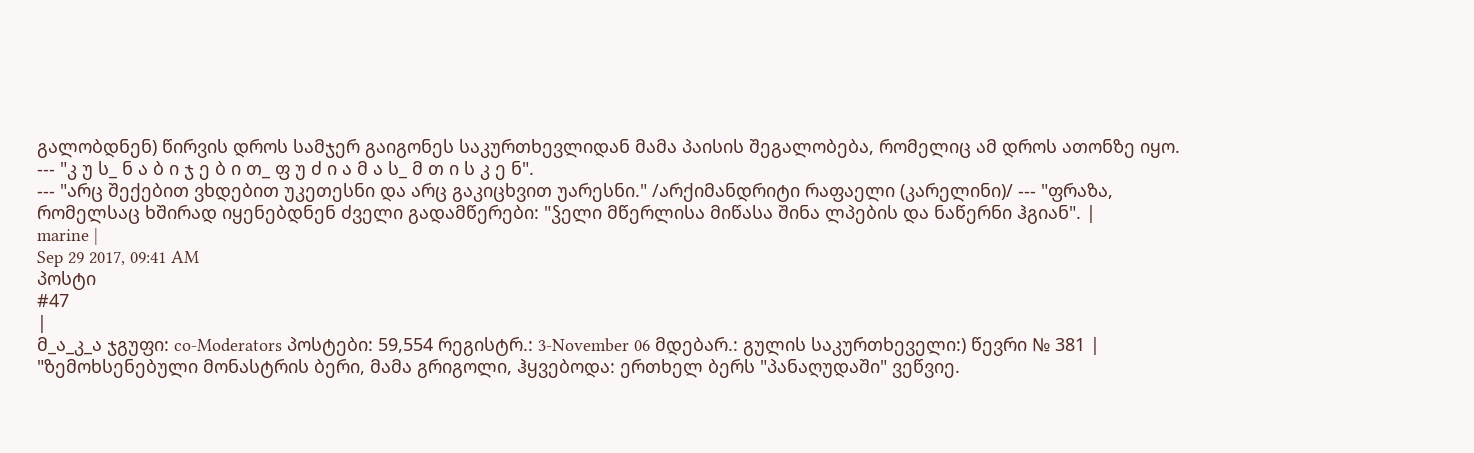გალობდნენ) წირვის დროს სამჯერ გაიგონეს საკურთხევლიდან მამა პაისის შეგალობება, რომელიც ამ დროს ათონზე იყო.
--- "კ უ ს_ ნ ა ბ ი ჯ ე ბ ი თ_ ფ უ ძ ი ა მ ა ს_ მ თ ი ს კ ე ნ".
--- "არც შექებით ვხდებით უკეთესნი და არც გაკიცხვით უარესნი." /არქიმანდრიტი რაფაელი (კარელინი)/ --- "ფრაზა, რომელსაც ხშირად იყენებდნენ ძველი გადამწერები: "ჴელი მწერლისა მიწასა შინა ლპების და ნაწერნი ჰგიან". |
marine |
Sep 29 2017, 09:41 AM
პოსტი
#47
|
მ_ა_კ_ა ჯგუფი: co-Moderators პოსტები: 59,554 რეგისტრ.: 3-November 06 მდებარ.: გულის საკურთხეველი:) წევრი № 381 |
"ზემოხსენებული მონასტრის ბერი, მამა გრიგოლი, ჰყვებოდა: ერთხელ ბერს "პანაღუდაში" ვეწვიე.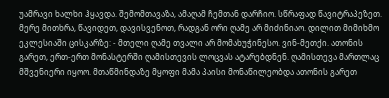უამრავი ხალხი ჰყავდა. შემომთავაზა, ამაღამ ჩემთან დარჩიო. სწრაფად წავიტრაპეზეთ. მერე მითხრა, წავიდეთ, დავისვენოთ, რადგან ორი ღამე არ მიძინიაო. დილით მიმიხმო ეკლესიაში ცისკარზე: - მთელი ღამე თვალი არ მომახუჭინესო. ვინ-მეთქი. ათონის გარეთ, ერთ-ერთ მონასტერში ღამისთევის ლოცვას ატარებდნენ. ღამისთევა მართლაც მშვენიერი იყოო. მთაწმინდაზე მყოფი მამა პაისი მონაწილეობდა ათონის გარეთ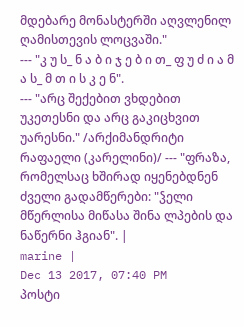მდებარე მონასტერში აღვლენილ ღამისთევის ლოცვაში."
--- "კ უ ს_ ნ ა ბ ი ჯ ე ბ ი თ_ ფ უ ძ ი ა მ ა ს_ მ თ ი ს კ ე ნ".
--- "არც შექებით ვხდებით უკეთესნი და არც გაკიცხვით უარესნი." /არქიმანდრიტი რაფაელი (კარელინი)/ --- "ფრაზა, რომელსაც ხშირად იყენებდნენ ძველი გადამწერები: "ჴელი მწერლისა მიწასა შინა ლპების და ნაწერნი ჰგიან". |
marine |
Dec 13 2017, 07:40 PM
პოსტი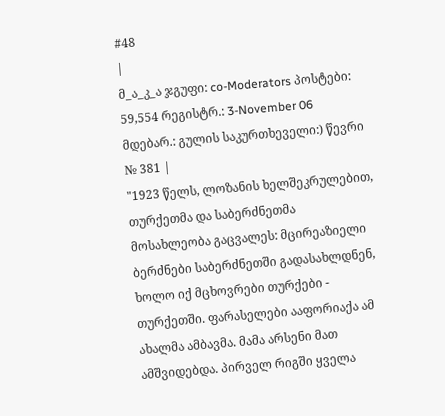#48
|
მ_ა_კ_ა ჯგუფი: co-Moderators პოსტები: 59,554 რეგისტრ.: 3-November 06 მდებარ.: გულის საკურთხეველი:) წევრი № 381 |
"1923 წელს, ლოზანის ხელშეკრულებით, თურქეთმა და საბერძნეთმა მოსახლეობა გაცვალეს: მცირეაზიელი ბერძნები საბერძნეთში გადასახლდნენ, ხოლო იქ მცხოვრები თურქები - თურქეთში. ფარასელები ააფორიაქა ამ ახალმა ამბავმა. მამა არსენი მათ ამშვიდებდა. პირველ რიგში ყველა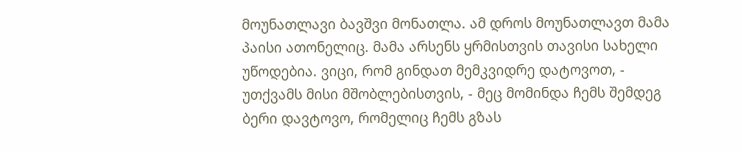მოუნათლავი ბავშვი მონათლა. ამ დროს მოუნათლავთ მამა პაისი ათონელიც. მამა არსენს ყრმისთვის თავისი სახელი უწოდებია. ვიცი, რომ გინდათ მემკვიდრე დატოვოთ, - უთქვამს მისი მშობლებისთვის, - მეც მომინდა ჩემს შემდეგ ბერი დავტოვო, რომელიც ჩემს გზას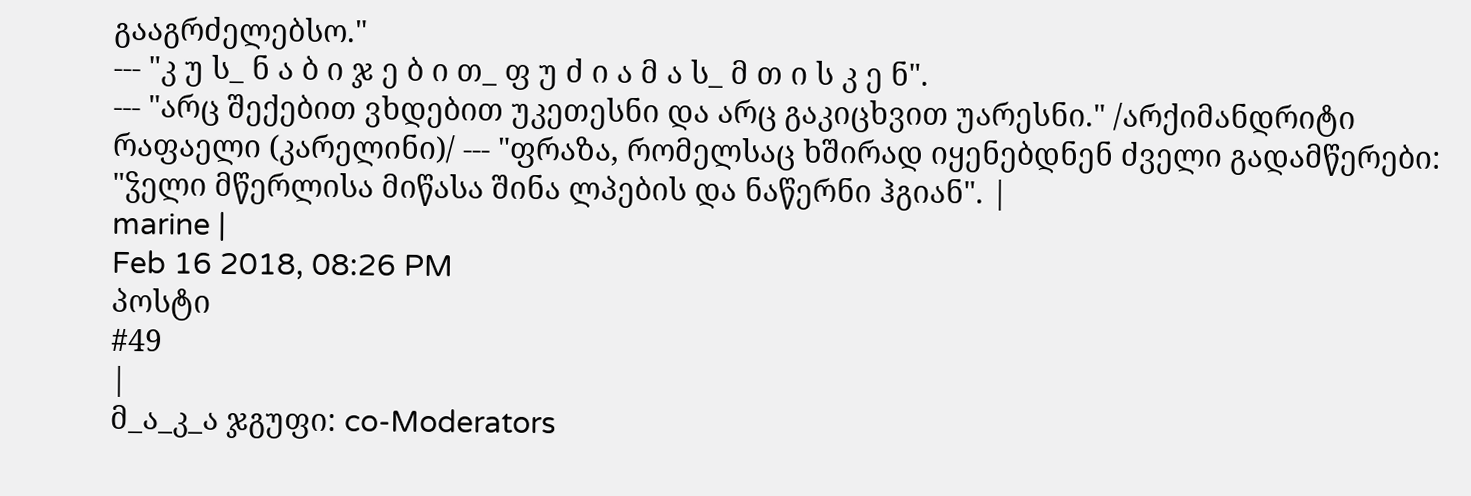გააგრძელებსო."
--- "კ უ ს_ ნ ა ბ ი ჯ ე ბ ი თ_ ფ უ ძ ი ა მ ა ს_ მ თ ი ს კ ე ნ".
--- "არც შექებით ვხდებით უკეთესნი და არც გაკიცხვით უარესნი." /არქიმანდრიტი რაფაელი (კარელინი)/ --- "ფრაზა, რომელსაც ხშირად იყენებდნენ ძველი გადამწერები: "ჴელი მწერლისა მიწასა შინა ლპების და ნაწერნი ჰგიან". |
marine |
Feb 16 2018, 08:26 PM
პოსტი
#49
|
მ_ა_კ_ა ჯგუფი: co-Moderators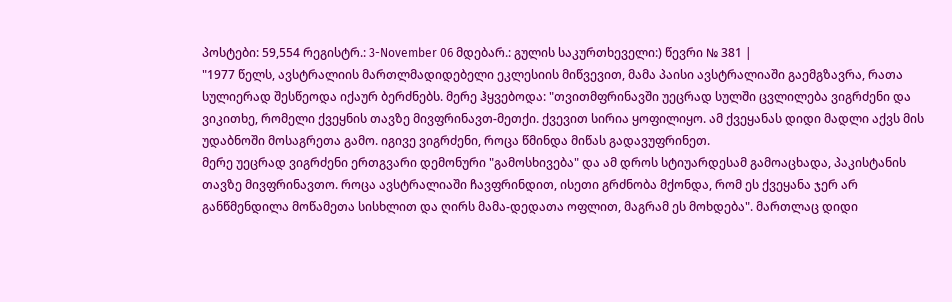პოსტები: 59,554 რეგისტრ.: 3-November 06 მდებარ.: გულის საკურთხეველი:) წევრი № 381 |
"1977 წელს, ავსტრალიის მართლმადიდებელი ეკლესიის მიწვევით, მამა პაისი ავსტრალიაში გაემგზავრა, რათა სულიერად შესწეოდა იქაურ ბერძნებს. მერე ჰყვებოდა: "თვითმფრინავში უეცრად სულში ცვლილება ვიგრძენი და ვიკითხე, რომელი ქვეყნის თავზე მივფრინავთ-მეთქი. ქვევით სირია ყოფილიყო. ამ ქვეყანას დიდი მადლი აქვს მის უდაბნოში მოსაგრეთა გამო. იგივე ვიგრძენი, როცა წმინდა მიწას გადავუფრინეთ.
მერე უეცრად ვიგრძენი ერთგვარი დემონური "გამოსხივება" და ამ დროს სტიუარდესამ გამოაცხადა, პაკისტანის თავზე მივფრინავთო. როცა ავსტრალიაში ჩავფრინდით, ისეთი გრძნობა მქონდა, რომ ეს ქვეყანა ჯერ არ განწმენდილა მოწამეთა სისხლით და ღირს მამა-დედათა ოფლით, მაგრამ ეს მოხდება". მართლაც დიდი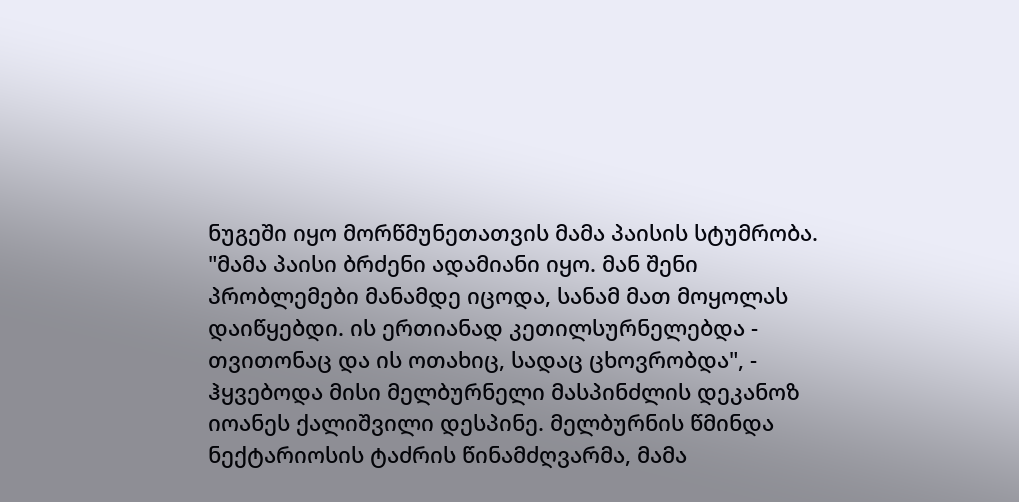ნუგეში იყო მორწმუნეთათვის მამა პაისის სტუმრობა. "მამა პაისი ბრძენი ადამიანი იყო. მან შენი პრობლემები მანამდე იცოდა, სანამ მათ მოყოლას დაიწყებდი. ის ერთიანად კეთილსურნელებდა - თვითონაც და ის ოთახიც, სადაც ცხოვრობდა", - ჰყვებოდა მისი მელბურნელი მასპინძლის დეკანოზ იოანეს ქალიშვილი დესპინე. მელბურნის წმინდა ნექტარიოსის ტაძრის წინამძღვარმა, მამა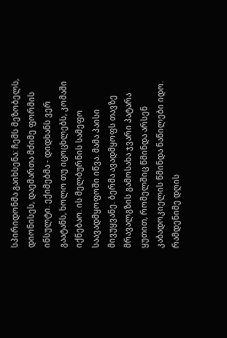სპირიდონმა გაიხსენა: ჩემს მეზობელს, დიონისეს, დაემართა მძიმე ფორმის ინსულტი. ექიმებმა - დიდხანს ვერ გაატანს, ხოლო თუ იცოცხლებს, კომაში იქნებაო. ის მელბურნის სამეფო საავადმყოფოში იწვა. მამა პაისი მივუყვანე. ბერმა ავადმყოფს თავზე მრავალგზის გამოსახა ჯვარი პატარა ყუთით, რომელშიც წმინდა არსენ კაბადოკიელის წმინდა ნაწილები იდო. რამდენიმე დღის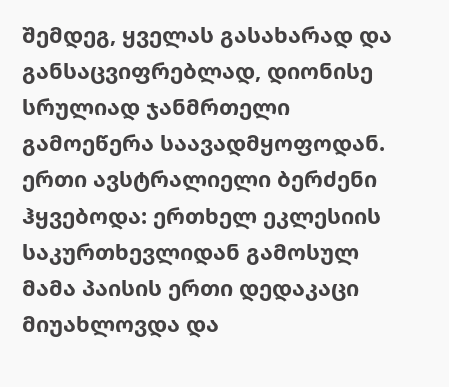შემდეგ, ყველას გასახარად და განსაცვიფრებლად, დიონისე სრულიად ჯანმრთელი გამოეწერა საავადმყოფოდან. ერთი ავსტრალიელი ბერძენი ჰყვებოდა: ერთხელ ეკლესიის საკურთხევლიდან გამოსულ მამა პაისის ერთი დედაკაცი მიუახლოვდა და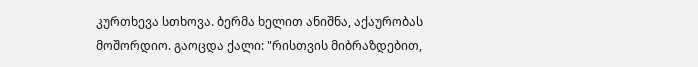კურთხევა სთხოვა. ბერმა ხელით ანიშნა, აქაურობას მოშორდიო. გაოცდა ქალი: "რისთვის მიბრაზდებით,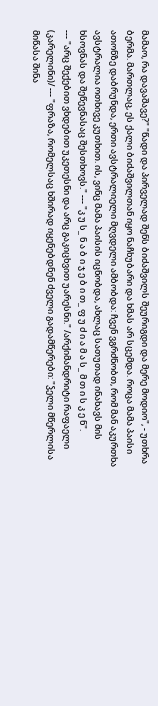მამაო, რა დავაშავე?" "წადი და პირველად შენს ბიძაშვილს შეურიგდი და მერე მოდიო", - უთხრა ბერმა. მართლაც, ეს ქალი ბიძაშვილთან იყო ნაჩხუბარი და ხმას არ სცემდა. როცა მამა პაისი ათონზე დაბრუნდა, ერთი ავსტრალიელი მღვდელი ამბობდა: ჩვენ ვგრძნობთ, რომ მან აკურთხა ავსტრალია ოთხივე კუთხით. ის, ვინც მამა პაისის იცნობდა, ახლაც სათუთად ინახავს მის ხსოვნას და შეწევნასაც შესთხოვს." --- "კ უ ს_ ნ ა ბ ი ჯ ე ბ ი თ_ ფ უ ძ ი ა მ ა ს_ მ თ ი ს კ ე ნ".
--- "არც შექებით ვხდებით უკეთესნი და არც გაკიცხვით უარესნი." /არქიმანდრიტი რაფაელი (კარელინი)/ --- "ფრაზა, რომელსაც ხშირად იყენებდნენ ძველი გადამწერები: "ჴელი მწერლისა მიწასა შინა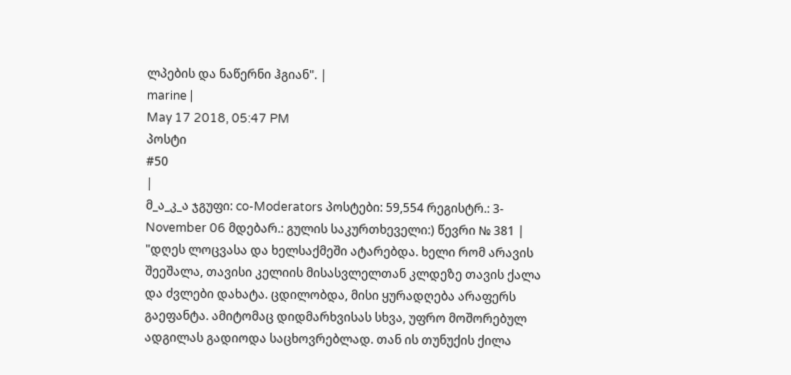ლპების და ნაწერნი ჰგიან". |
marine |
May 17 2018, 05:47 PM
პოსტი
#50
|
მ_ა_კ_ა ჯგუფი: co-Moderators პოსტები: 59,554 რეგისტრ.: 3-November 06 მდებარ.: გულის საკურთხეველი:) წევრი № 381 |
"დღეს ლოცვასა და ხელსაქმეში ატარებდა. ხელი რომ არავის შეეშალა, თავისი კელიის მისასვლელთან კლდეზე თავის ქალა და ძვლები დახატა. ცდილობდა, მისი ყურადღება არაფერს გაეფანტა. ამიტომაც დიდმარხვისას სხვა, უფრო მოშორებულ ადგილას გადიოდა საცხოვრებლად. თან ის თუნუქის ქილა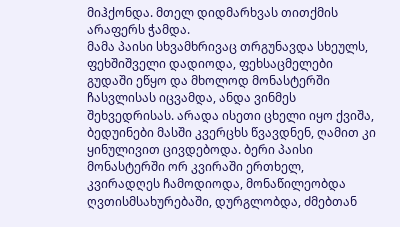მიჰქონდა. მთელ დიდმარხვას თითქმის არაფერს ჭამდა.
მამა პაისი სხვამხრივაც თრგუნავდა სხეულს, ფეხშიშველი დადიოდა, ფეხსაცმელები გუდაში ეწყო და მხოლოდ მონასტერში ჩასვლისას იცვამდა, ანდა ვინმეს შეხვედრისას. არადა ისეთი ცხელი იყო ქვიშა, ბედუინები მასში კვერცხს წვავდნენ, ღამით კი ყინულივით ცივდებოდა. ბერი პაისი მონასტერში ორ კვირაში ერთხელ, კვირადღეს ჩამოდიოდა, მონაწილეობდა ღვთისმსახურებაში, დურგლობდა, ძმებთან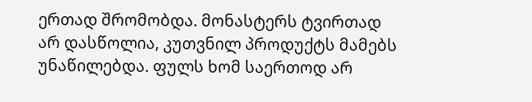ერთად შრომობდა. მონასტერს ტვირთად არ დასწოლია, კუთვნილ პროდუქტს მამებს უნაწილებდა. ფულს ხომ საერთოდ არ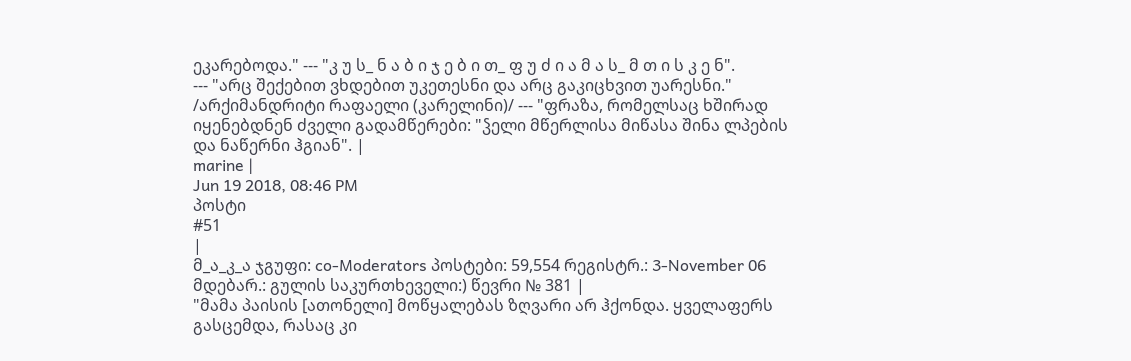ეკარებოდა." --- "კ უ ს_ ნ ა ბ ი ჯ ე ბ ი თ_ ფ უ ძ ი ა მ ა ს_ მ თ ი ს კ ე ნ".
--- "არც შექებით ვხდებით უკეთესნი და არც გაკიცხვით უარესნი." /არქიმანდრიტი რაფაელი (კარელინი)/ --- "ფრაზა, რომელსაც ხშირად იყენებდნენ ძველი გადამწერები: "ჴელი მწერლისა მიწასა შინა ლპების და ნაწერნი ჰგიან". |
marine |
Jun 19 2018, 08:46 PM
პოსტი
#51
|
მ_ა_კ_ა ჯგუფი: co-Moderators პოსტები: 59,554 რეგისტრ.: 3-November 06 მდებარ.: გულის საკურთხეველი:) წევრი № 381 |
"მამა პაისის [ათონელი] მოწყალებას ზღვარი არ ჰქონდა. ყველაფერს გასცემდა, რასაც კი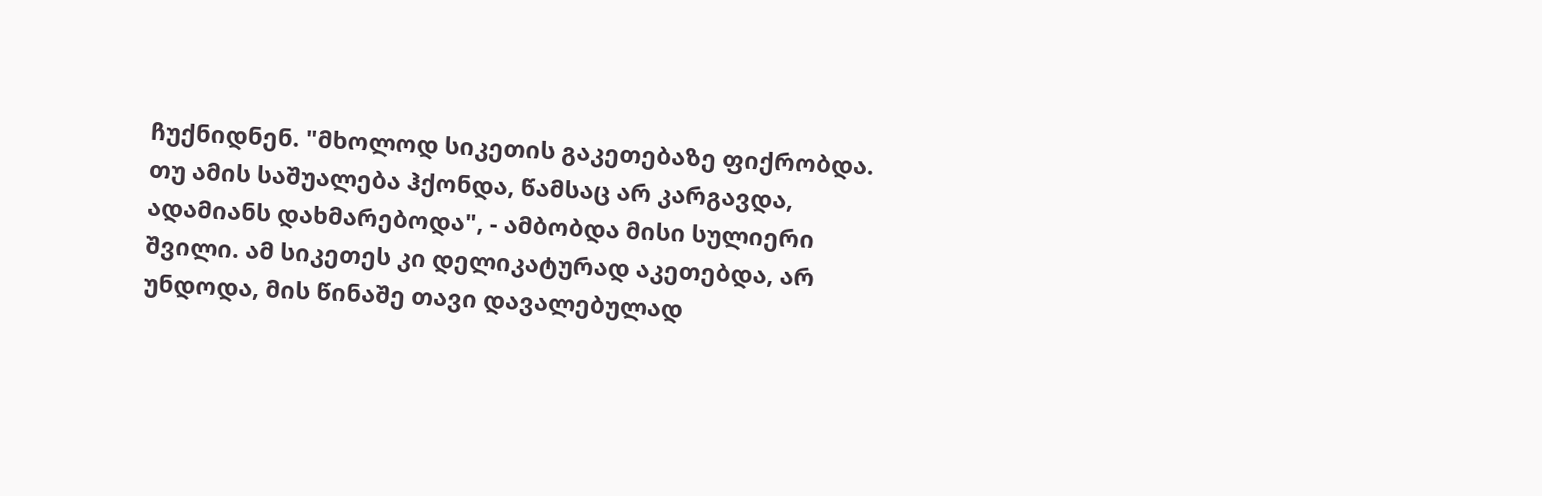ჩუქნიდნენ. "მხოლოდ სიკეთის გაკეთებაზე ფიქრობდა. თუ ამის საშუალება ჰქონდა, წამსაც არ კარგავდა, ადამიანს დახმარებოდა", - ამბობდა მისი სულიერი შვილი. ამ სიკეთეს კი დელიკატურად აკეთებდა, არ უნდოდა, მის წინაშე თავი დავალებულად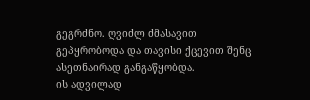გეგრძნო. ღვიძლ ძმასავით გეპყრობოდა და თავისი ქცევით შენც ასეთნაირად განგაწყობდა.
ის ადვილად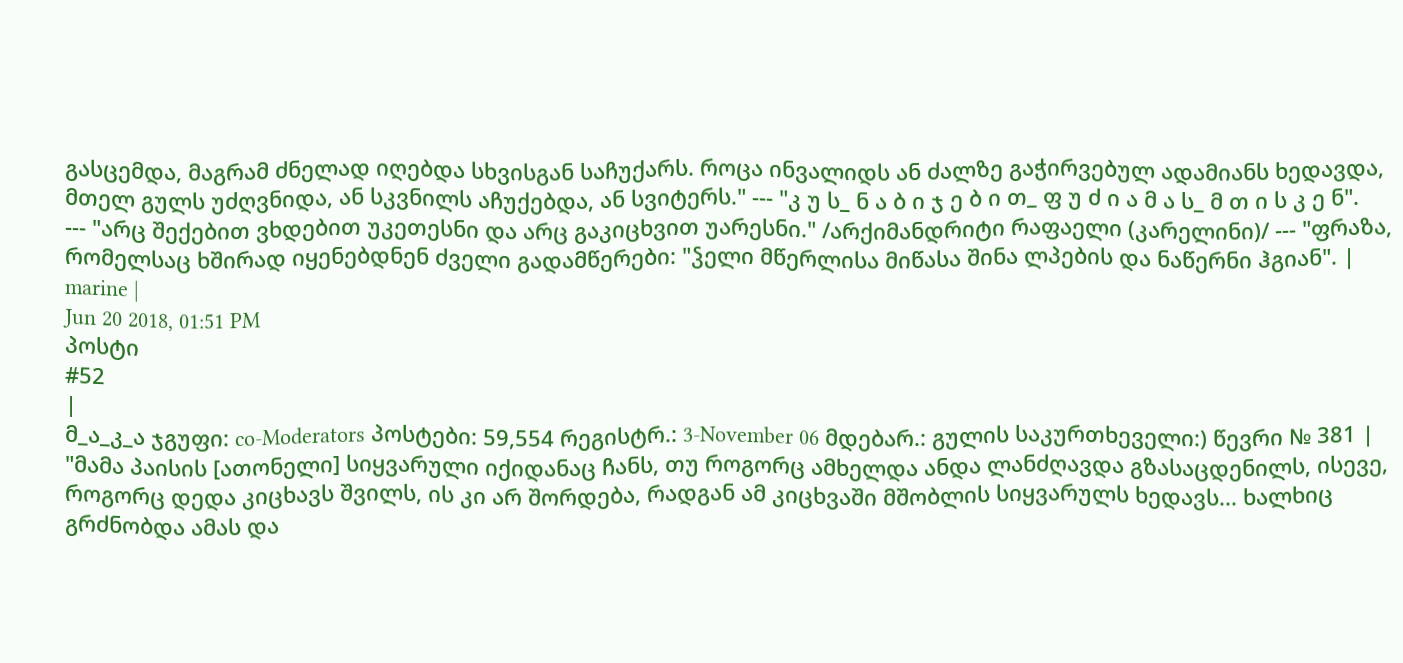გასცემდა, მაგრამ ძნელად იღებდა სხვისგან საჩუქარს. როცა ინვალიდს ან ძალზე გაჭირვებულ ადამიანს ხედავდა, მთელ გულს უძღვნიდა, ან სკვნილს აჩუქებდა, ან სვიტერს." --- "კ უ ს_ ნ ა ბ ი ჯ ე ბ ი თ_ ფ უ ძ ი ა მ ა ს_ მ თ ი ს კ ე ნ".
--- "არც შექებით ვხდებით უკეთესნი და არც გაკიცხვით უარესნი." /არქიმანდრიტი რაფაელი (კარელინი)/ --- "ფრაზა, რომელსაც ხშირად იყენებდნენ ძველი გადამწერები: "ჴელი მწერლისა მიწასა შინა ლპების და ნაწერნი ჰგიან". |
marine |
Jun 20 2018, 01:51 PM
პოსტი
#52
|
მ_ა_კ_ა ჯგუფი: co-Moderators პოსტები: 59,554 რეგისტრ.: 3-November 06 მდებარ.: გულის საკურთხეველი:) წევრი № 381 |
"მამა პაისის [ათონელი] სიყვარული იქიდანაც ჩანს, თუ როგორც ამხელდა ანდა ლანძღავდა გზასაცდენილს, ისევე, როგორც დედა კიცხავს შვილს, ის კი არ შორდება, რადგან ამ კიცხვაში მშობლის სიყვარულს ხედავს... ხალხიც გრძნობდა ამას და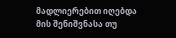მადლიერებით იღებდა მის შენიშვნასა თუ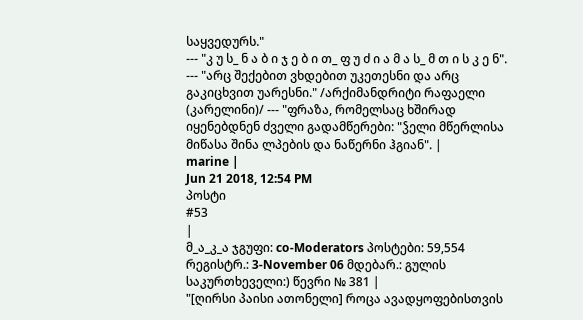საყვედურს."
--- "კ უ ს_ ნ ა ბ ი ჯ ე ბ ი თ_ ფ უ ძ ი ა მ ა ს_ მ თ ი ს კ ე ნ".
--- "არც შექებით ვხდებით უკეთესნი და არც გაკიცხვით უარესნი." /არქიმანდრიტი რაფაელი (კარელინი)/ --- "ფრაზა, რომელსაც ხშირად იყენებდნენ ძველი გადამწერები: "ჴელი მწერლისა მიწასა შინა ლპების და ნაწერნი ჰგიან". |
marine |
Jun 21 2018, 12:54 PM
პოსტი
#53
|
მ_ა_კ_ა ჯგუფი: co-Moderators პოსტები: 59,554 რეგისტრ.: 3-November 06 მდებარ.: გულის საკურთხეველი:) წევრი № 381 |
"[ღირსი პაისი ათონელი] როცა ავადყოფებისთვის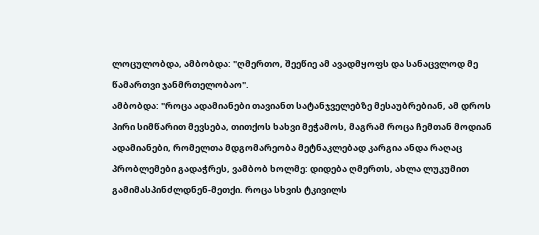ლოცულობდა, ამბობდა: "ღმერთო, შეეწიე ამ ავადმყოფს და სანაცვლოდ მე წამართვი ჯანმრთელობაო".
ამბობდა: "როცა ადამიანები თავიანთ სატანჯველებზე მესაუბრებიან, ამ დროს პირი სიმწარით მევსება, თითქოს ხახვი მეჭამოს, მაგრამ როცა ჩემთან მოდიან ადამიანები, რომელთა მდგომარეობა მეტნაკლებად კარგია ანდა რაღაც პრობლემები გადაჭრეს, ვამბობ ხოლმე: დიდება ღმერთს, ახლა ლუკუმით გამიმასპინძლდნენ-მეთქი. როცა სხვის ტკივილს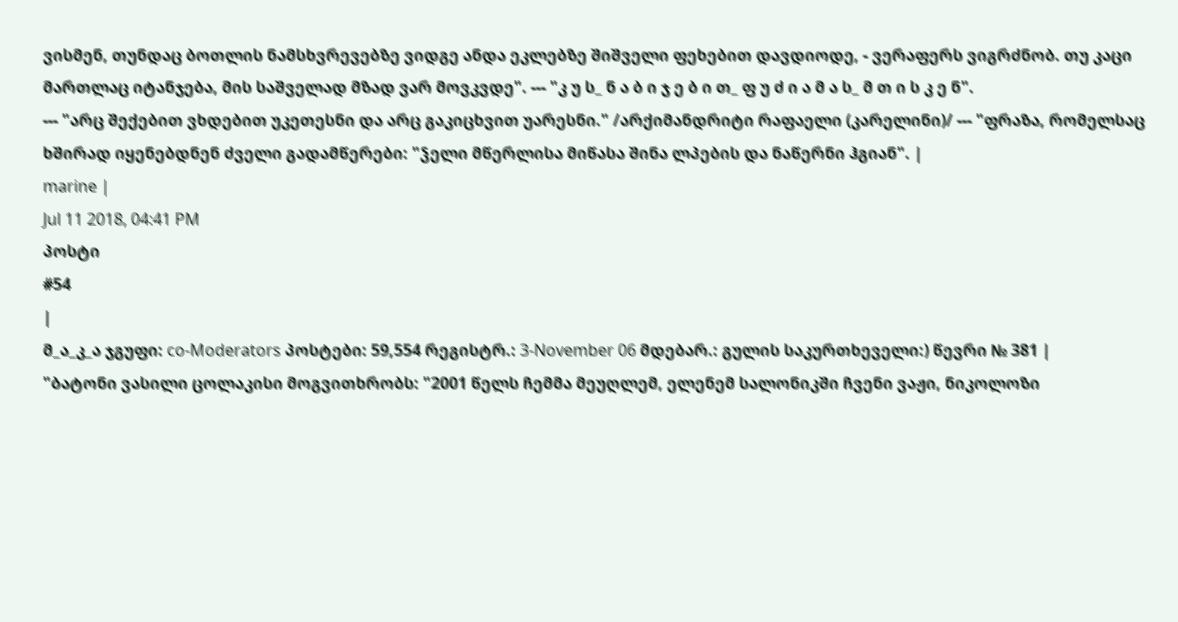ვისმენ, თუნდაც ბოთლის ნამსხვრევებზე ვიდგე ანდა ეკლებზე შიშველი ფეხებით დავდიოდე, - ვერაფერს ვიგრძნობ. თუ კაცი მართლაც იტანჯება, მის საშველად მზად ვარ მოვკვდე". --- "კ უ ს_ ნ ა ბ ი ჯ ე ბ ი თ_ ფ უ ძ ი ა მ ა ს_ მ თ ი ს კ ე ნ".
--- "არც შექებით ვხდებით უკეთესნი და არც გაკიცხვით უარესნი." /არქიმანდრიტი რაფაელი (კარელინი)/ --- "ფრაზა, რომელსაც ხშირად იყენებდნენ ძველი გადამწერები: "ჴელი მწერლისა მიწასა შინა ლპების და ნაწერნი ჰგიან". |
marine |
Jul 11 2018, 04:41 PM
პოსტი
#54
|
მ_ა_კ_ა ჯგუფი: co-Moderators პოსტები: 59,554 რეგისტრ.: 3-November 06 მდებარ.: გულის საკურთხეველი:) წევრი № 381 |
"ბატონი ვასილი ცოლაკისი მოგვითხრობს: "2001 წელს ჩემმა მეუღლემ, ელენემ სალონიკში ჩვენი ვაჟი, ნიკოლოზი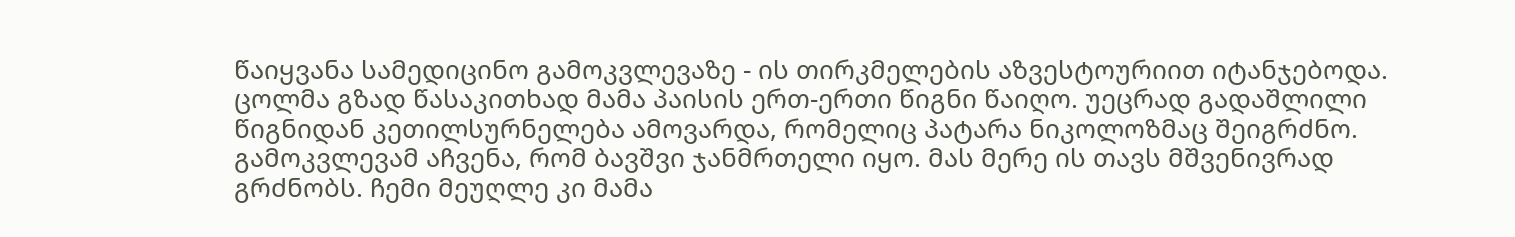წაიყვანა სამედიცინო გამოკვლევაზე - ის თირკმელების აზვესტოურიით იტანჯებოდა. ცოლმა გზად წასაკითხად მამა პაისის ერთ-ერთი წიგნი წაიღო. უეცრად გადაშლილი წიგნიდან კეთილსურნელება ამოვარდა, რომელიც პატარა ნიკოლოზმაც შეიგრძნო. გამოკვლევამ აჩვენა, რომ ბავშვი ჯანმრთელი იყო. მას მერე ის თავს მშვენივრად გრძნობს. ჩემი მეუღლე კი მამა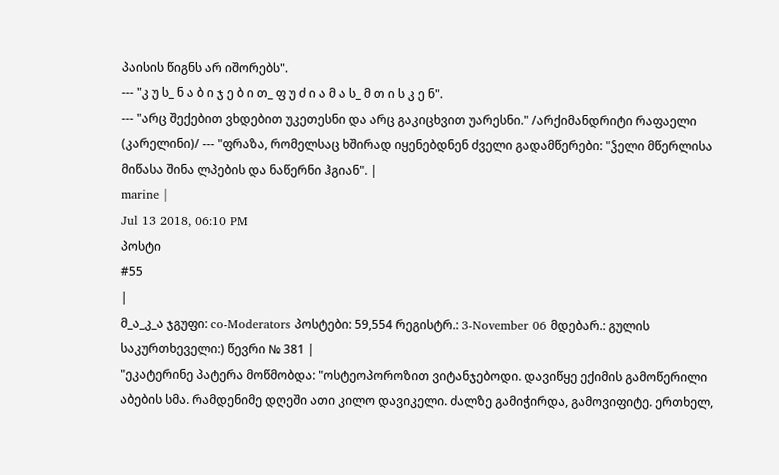პაისის წიგნს არ იშორებს".
--- "კ უ ს_ ნ ა ბ ი ჯ ე ბ ი თ_ ფ უ ძ ი ა მ ა ს_ მ თ ი ს კ ე ნ".
--- "არც შექებით ვხდებით უკეთესნი და არც გაკიცხვით უარესნი." /არქიმანდრიტი რაფაელი (კარელინი)/ --- "ფრაზა, რომელსაც ხშირად იყენებდნენ ძველი გადამწერები: "ჴელი მწერლისა მიწასა შინა ლპების და ნაწერნი ჰგიან". |
marine |
Jul 13 2018, 06:10 PM
პოსტი
#55
|
მ_ა_კ_ა ჯგუფი: co-Moderators პოსტები: 59,554 რეგისტრ.: 3-November 06 მდებარ.: გულის საკურთხეველი:) წევრი № 381 |
"ეკატერინე პატერა მოწმობდა: "ოსტეოპოროზით ვიტანჯებოდი. დავიწყე ექიმის გამოწერილი აბების სმა. რამდენიმე დღეში ათი კილო დავიკელი. ძალზე გამიჭირდა, გამოვიფიტე. ერთხელ,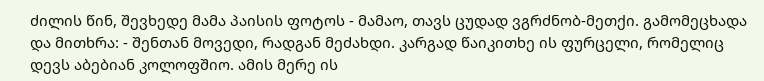ძილის წინ, შევხედე მამა პაისის ფოტოს - მამაო, თავს ცუდად ვგრძნობ-მეთქი. გამომეცხადა და მითხრა: - შენთან მოვედი, რადგან მეძახდი. კარგად წაიკითხე ის ფურცელი, რომელიც დევს აბებიან კოლოფშიო. ამის მერე ის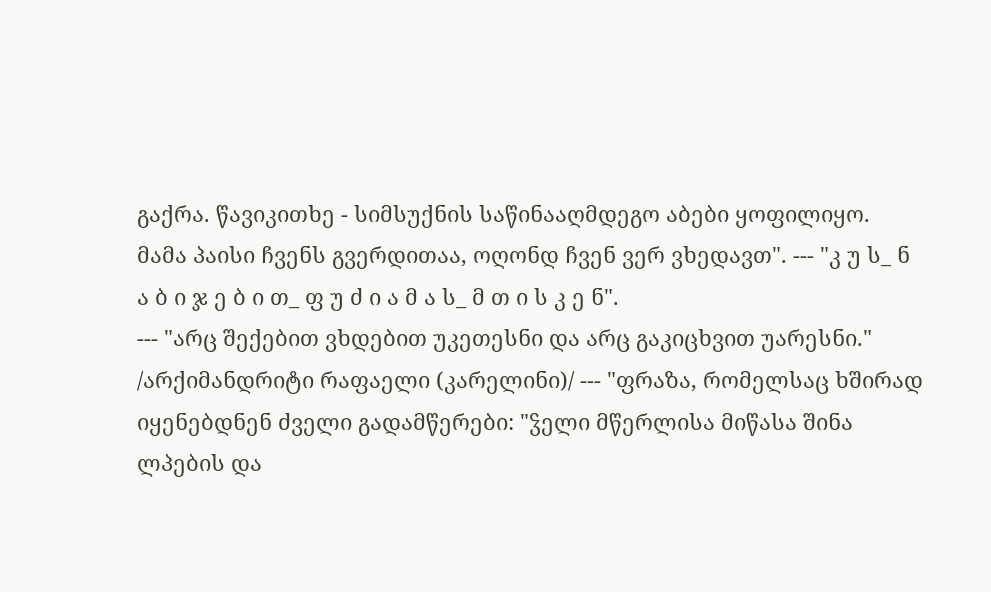გაქრა. წავიკითხე - სიმსუქნის საწინააღმდეგო აბები ყოფილიყო.
მამა პაისი ჩვენს გვერდითაა, ოღონდ ჩვენ ვერ ვხედავთ". --- "კ უ ს_ ნ ა ბ ი ჯ ე ბ ი თ_ ფ უ ძ ი ა მ ა ს_ მ თ ი ს კ ე ნ".
--- "არც შექებით ვხდებით უკეთესნი და არც გაკიცხვით უარესნი." /არქიმანდრიტი რაფაელი (კარელინი)/ --- "ფრაზა, რომელსაც ხშირად იყენებდნენ ძველი გადამწერები: "ჴელი მწერლისა მიწასა შინა ლპების და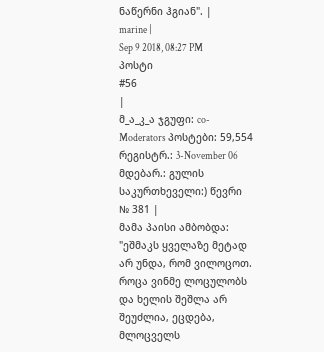ნაწერნი ჰგიან". |
marine |
Sep 9 2018, 08:27 PM
პოსტი
#56
|
მ_ა_კ_ა ჯგუფი: co-Moderators პოსტები: 59,554 რეგისტრ.: 3-November 06 მდებარ.: გულის საკურთხეველი:) წევრი № 381 |
მამა პაისი ამბობდა: "ეშმაკს ყველაზე მეტად არ უნდა, რომ ვილოცოთ. როცა ვინმე ლოცულობს და ხელის შეშლა არ შეუძლია, ეცდება, მლოცველს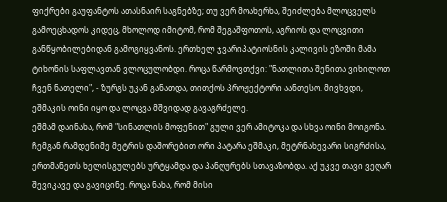ფიქრები გაუფანტოს ათასნაირ საგნებზე; თუ ვერ მოახერხა, შეიძლება მლოცველს გამოეცხადოს კიდეც, მხოლოდ იმიტომ, რომ შეგაშფოთოს, აგრიოს და ლოცვითი განწყობილებიდან გამოგიყვანოს. ერთხელ ჯვარიპატიოსნის კალივის ეზოში მამა ტიხონის საფლავთან ვლოცულობდი. როცა წარმოვთქვი: "ნათლითა შენითა ვიხილოთ ჩვენ ნათელი", - ზურგს უკან განათდა, თითქოს პროჟექტორი აანთესო. მივხვდი, ეშმაკის ოინი იყო და ლოცვა მშვიდად გავაგრძელე.
ეშმამ დაინახა, რომ "სინათლის მოფენით" გული ვერ ამიტოკა და სხვა ოინი მოიგონა. ჩემგან რამდენიმე მეტრის დაშორებით ორი პატარა ეშმაკი, მეტრნახევარი სიგრძისა, ერთმანეთს ხელისგულებს ურტყამდა და პანღურებს სთავაზობდა. აქ უკვე თავი ვეღარ შევიკავე და გავიცინე. როცა ნახა, რომ მისი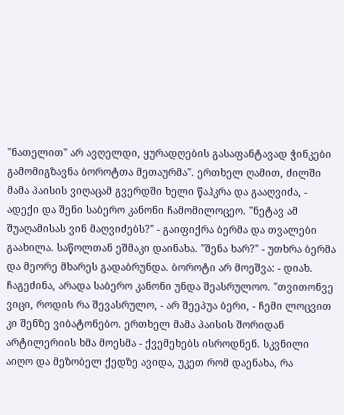"ნათელით" არ ავღელდი, ყურადღების გასაფანტავად ჭინკები გამომიგზავნა ბოროტთა მეთაურმა". ერთხელ ღამით, ძილში მამა პაისის ვიღაცამ გვერდში ხელი წაჰკრა და გააღვიძა, - ადექი და შენი საბერო კანონი ჩამომილოცეო. "ნეტავ ამ შუაღამისას ვინ მაღვიძებს?" - გაიფიქრა ბერმა და თვალები გაახილა. საწოლთან ეშმაკი დაინახა. "შენა ხარ?" - უთხრა ბერმა და მეორე მხარეს გადაბრუნდა. ბოროტი არ მოეშვა: - დიახ. ჩაგეძინა, არადა საბერო კანონი უნდა შეასრულოო. "თვითონვე ვიცი, როდის რა შევასრულო, - არ შეეპუა ბერი, - ჩემი ლოცვით კი შენზე ვიბატონებო. ერთხელ მამა პაისის შორიდან არტილერიის ხმა მოესმა - ქვემეხებს ისროდნენ. სკვნილი აიღო და მეზობელ ქედზე ავიდა, უკეთ რომ დაენახა, რა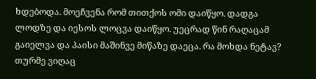ხდებოდა. მოეჩვენა რომ თითქოს ომი დაიწყო. დადგა ლოდზე და იესოს ლოცვა დაიწყო. უეცრად წინ რაღაცამ გაიელვა და პაისი მაშინვე მიწაზე დაეცა. რა მოხდა ნეტავ? თურმე ვიღაც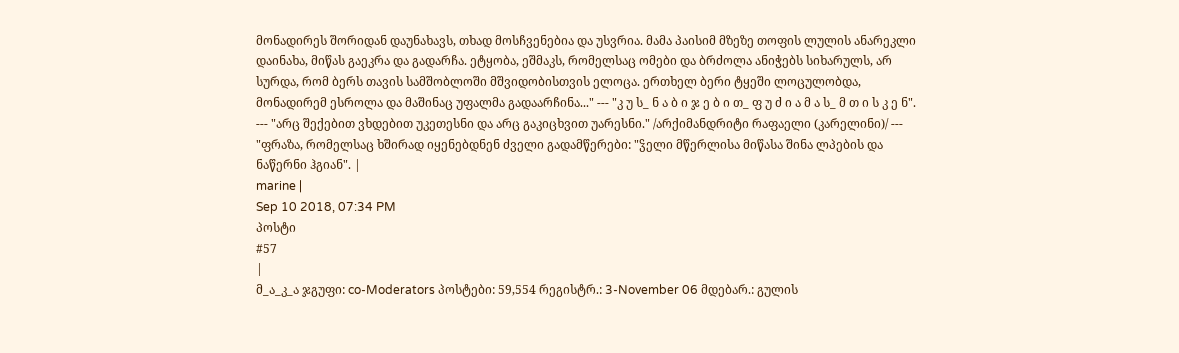მონადირეს შორიდან დაუნახავს, თხად მოსჩვენებია და უსვრია. მამა პაისიმ მზეზე თოფის ლულის ანარეკლი დაინახა, მიწას გაეკრა და გადარჩა. ეტყობა, ეშმაკს, რომელსაც ომები და ბრძოლა ანიჭებს სიხარულს, არ სურდა, რომ ბერს თავის სამშობლოში მშვიდობისთვის ელოცა. ერთხელ ბერი ტყეში ლოცულობდა, მონადირემ ესროლა და მაშინაც უფალმა გადაარჩინა..." --- "კ უ ს_ ნ ა ბ ი ჯ ე ბ ი თ_ ფ უ ძ ი ა მ ა ს_ მ თ ი ს კ ე ნ".
--- "არც შექებით ვხდებით უკეთესნი და არც გაკიცხვით უარესნი." /არქიმანდრიტი რაფაელი (კარელინი)/ --- "ფრაზა, რომელსაც ხშირად იყენებდნენ ძველი გადამწერები: "ჴელი მწერლისა მიწასა შინა ლპების და ნაწერნი ჰგიან". |
marine |
Sep 10 2018, 07:34 PM
პოსტი
#57
|
მ_ა_კ_ა ჯგუფი: co-Moderators პოსტები: 59,554 რეგისტრ.: 3-November 06 მდებარ.: გულის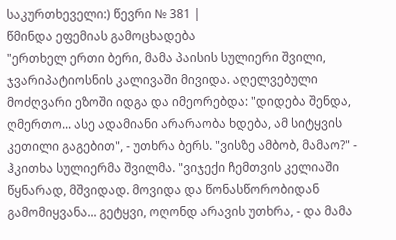საკურთხეველი:) წევრი № 381 |
წმინდა ეფემიას გამოცხადება
"ერთხელ ერთი ბერი, მამა პაისის სულიერი შვილი, ჯვარიპატიოსნის კალივაში მივიდა. აღელვებული მოძღვარი ეზოში იდგა და იმეორებდა: "დიდება შენდა, ღმერთო... ასე ადამიანი არარაობა ხდება, ამ სიტყვის კეთილი გაგებით", - უთხრა ბერს. "ვისზე ამბობ, მამაო?" - ჰკითხა სულიერმა შვილმა. "ვიჯექი ჩემთვის კელიაში წყნარად, მშვიდად. მოვიდა და წონასწორობიდან გამომიყვანა... გეტყვი, ოღონდ არავის უთხრა, - და მამა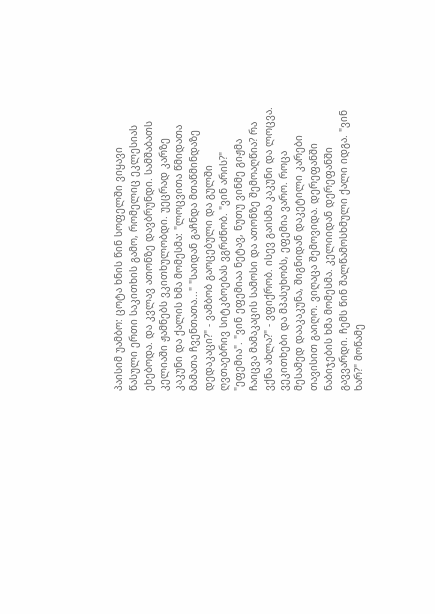პაისიმ უამბო: ცოტა ხნის წინ სოფელში ვიყავი წასული ერთი საკითხის გამო, რომელიც ეკლესიას ეხებოდა. და კვლავ ათონზე დავბრუნდი. სამშაბათს კელიაში ჟამნებს ვკითხულობდი. უეცრად კარზე კაკუნი და ქალის ხმა მომესმა: "ლოცვითა წმიდათა მამათა ჩვენთათა..." "საიდან გაჩნდა მთაწმინდაზე დედაკაცი?" - ვამბობ გაოცებული და გულში ღვთაებრივ სიტკბოებას ვგრძნობ. "ვინ არის?" "ეფემია". "ვინ ეფემიაა ნეტავ, ნუთუ ვინმე გიჟმა ჩაიცვა მამაკაცის სამოსი და ათონზე შემოაღწია? რა ვქნა ახლა?" - ვფიქრობ. ისევ გაისმა კაკუნი და ლოცვა. ვეკითხები და მპასუხობს, ეფემია ვარო. როცა მესამედ დააკაკუნა, შიგნიდან დაკეტილი კარები თავისით გაიღო. ვიღაცა შემოვიდა. დერეფანში ნაბიჯების ხმა მომესმა. კელიიდან დერეფანში გავვარდი. ჩემს წინ შალწამოსხმული ქალი იდგა. "ვინ ხარ?" მოწამე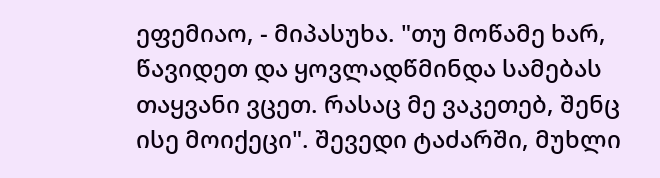ეფემიაო, - მიპასუხა. "თუ მოწამე ხარ, წავიდეთ და ყოვლადწმინდა სამებას თაყვანი ვცეთ. რასაც მე ვაკეთებ, შენც ისე მოიქეცი". შევედი ტაძარში, მუხლი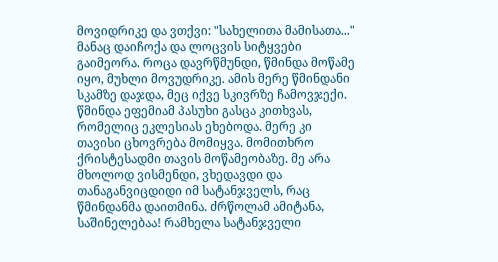მოვიდრიკე და ვთქვი: "სახელითა მამისათა..." მანაც დაიჩოქა და ლოცვის სიტყვები გაიმეორა. როცა დავრწმუნდი, წმინდა მოწამე იყო, მუხლი მოვუდრიკე. ამის მერე წმინდანი სკამზე დაჯდა, მეც იქვე სკივრზე ჩამოვჯექი. წმინდა ეფემიამ პასუხი გასცა კითხვას, რომელიც ეკლესიას ეხებოდა. მერე კი თავისი ცხოვრება მომიყვა. მომითხრო ქრისტესადმი თავის მოწამეობაზე. მე არა მხოლოდ ვისმენდი, ვხედავდი და თანაგანვიცდიდი იმ სატანჯველს, რაც წმინდანმა დაითმინა. ძრწოლამ ამიტანა, საშინელებაა! რამხელა სატანჯველი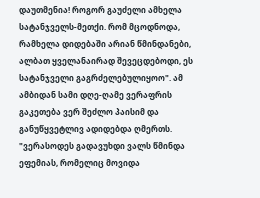დაუთმენია! როგორ გაუძელი ამხელა სატანჯველს-მეთქი. რომ მცოდნოდა, რამხელა დიდებაში არიან წმინდანები, ალბათ ყველანაირად შევეცდებოდი, ეს სატანჯველი გაგრძელებულიყოო". ამ ამბიდან სამი დღე-ღამე ვერაფრის გაკეთება ვერ შეძლო პაისიმ და განუწყვეტლივ ადიდებდა ღმერთს. "ვერასოდეს გადავუხდი ვალს წმინდა ეფემიას, რომელიც მოვიდა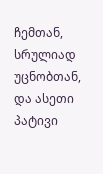ჩემთან, სრულიად უცნობთან, და ასეთი პატივი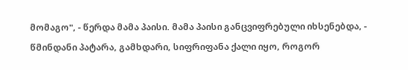მომაგო", - წერდა მამა პაისი. მამა პაისი განცვიფრებული იხსენებდა, - წმინდანი პატარა, გამხდარი, სიფრიფანა ქალი იყო, როგორ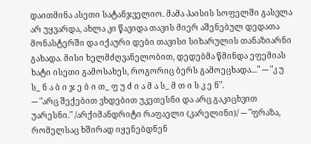დაითმინა ასეთი სატანჯველიო. მამა პაისის სოფელში გასვლა არ უყვარდა, ახლა კი წავიდა თავის მიერ აშენებულ დედათა მონასტერში და იქაური დები თავისი სიხარულის თანაზიარნი გახადა. მისი ხელმძღვანელობით, დედებმა წმინდა ეფემიას ხატი ისეთი გამოსახეს, როგორიც ბერს გამოეცხადა..." --- "კ უ ს_ ნ ა ბ ი ჯ ე ბ ი თ_ ფ უ ძ ი ა მ ა ს_ მ თ ი ს კ ე ნ".
--- "არც შექებით ვხდებით უკეთესნი და არც გაკიცხვით უარესნი." /არქიმანდრიტი რაფაელი (კარელინი)/ --- "ფრაზა, რომელსაც ხშირად იყენებდნენ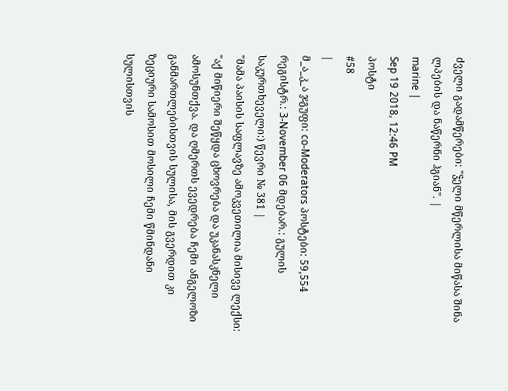ძველი გადამწერები: "ჴელი მწერლისა მიწასა შინა ლპების და ნაწერნი ჰგიან". |
marine |
Sep 19 2018, 12:46 PM
პოსტი
#58
|
მ_ა_კ_ა ჯგუფი: co-Moderators პოსტები: 59,554 რეგისტრ.: 3-November 06 მდებარ.: გულის საკურთხეველი:) წევრი № 381 |
"მამა პაისის საფლავზე ამოკვეთილია მისივე ლექსი:
"აქ მიწიერი შეწყდა ცხოვრება და უკანასკნელი ამოსუნთქვა. და ღმერთს ევედრება ჩემი ანგელოზი განმართლებისთვის სულისა, მის გვერდით კი ზეციური სამოსით მოსილი ჩემი წმინდანი სულისთვის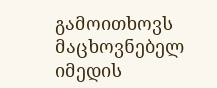გამოითხოვს მაცხოვნებელ იმედის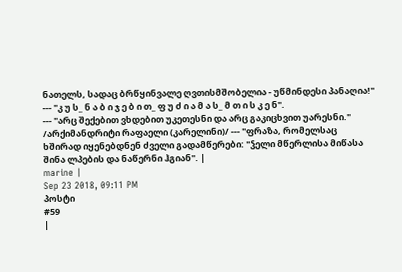ნათელს, სადაც ბრწყინვალე ღვთისმშობელია - უწმინდესი პანაღია!" --- "კ უ ს_ ნ ა ბ ი ჯ ე ბ ი თ_ ფ უ ძ ი ა მ ა ს_ მ თ ი ს კ ე ნ".
--- "არც შექებით ვხდებით უკეთესნი და არც გაკიცხვით უარესნი." /არქიმანდრიტი რაფაელი (კარელინი)/ --- "ფრაზა, რომელსაც ხშირად იყენებდნენ ძველი გადამწერები: "ჴელი მწერლისა მიწასა შინა ლპების და ნაწერნი ჰგიან". |
marine |
Sep 23 2018, 09:11 PM
პოსტი
#59
|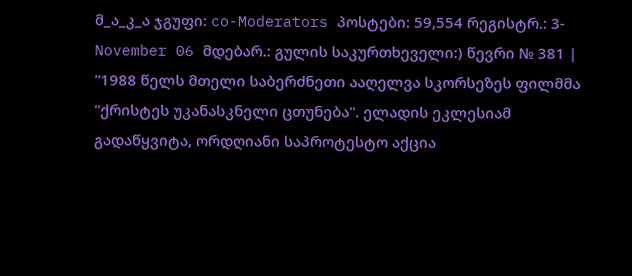მ_ა_კ_ა ჯგუფი: co-Moderators პოსტები: 59,554 რეგისტრ.: 3-November 06 მდებარ.: გულის საკურთხეველი:) წევრი № 381 |
"1988 წელს მთელი საბერძნეთი ააღელვა სკორსეზეს ფილმმა "ქრისტეს უკანასკნელი ცთუნება". ელადის ეკლესიამ გადაწყვიტა, ორდღიანი საპროტესტო აქცია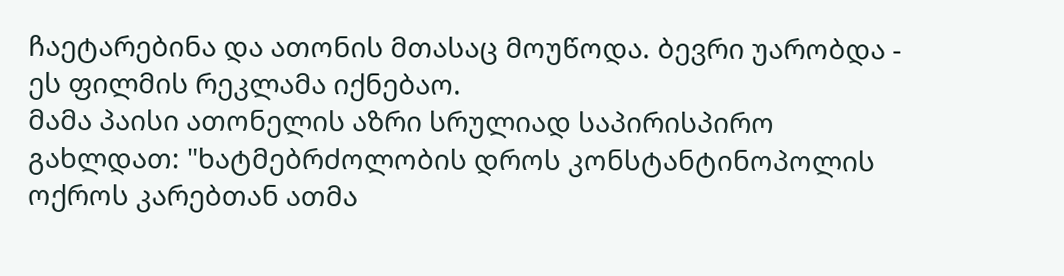ჩაეტარებინა და ათონის მთასაც მოუწოდა. ბევრი უარობდა - ეს ფილმის რეკლამა იქნებაო.
მამა პაისი ათონელის აზრი სრულიად საპირისპირო გახლდათ: "ხატმებრძოლობის დროს კონსტანტინოპოლის ოქროს კარებთან ათმა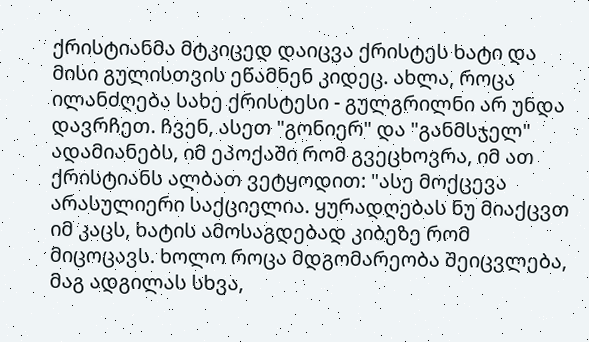ქრისტიანმა მტკიცედ დაიცვა ქრისტეს ხატი და მისი გულისთვის ეწამნენ კიდეც. ახლა, როცა ილანძღება სახე ქრისტესი - გულგრილნი არ უნდა დავრჩეთ. ჩვენ, ასეთ "გონიერ" და "განმსჯელ" ადამიანებს, იმ ეპოქაში რომ გვეცხოვრა, იმ ათ ქრისტიანს ალბათ ვეტყოდით: "ასე მოქცევა არასულიერი საქციელია. ყურადღებას ნუ მიაქცვთ იმ კაცს, ხატის ამოსაგდებად კიბეზე რომ მიცოცავს. ხოლო როცა მდგომარეობა შეიცვლება, მაგ ადგილას სხვა,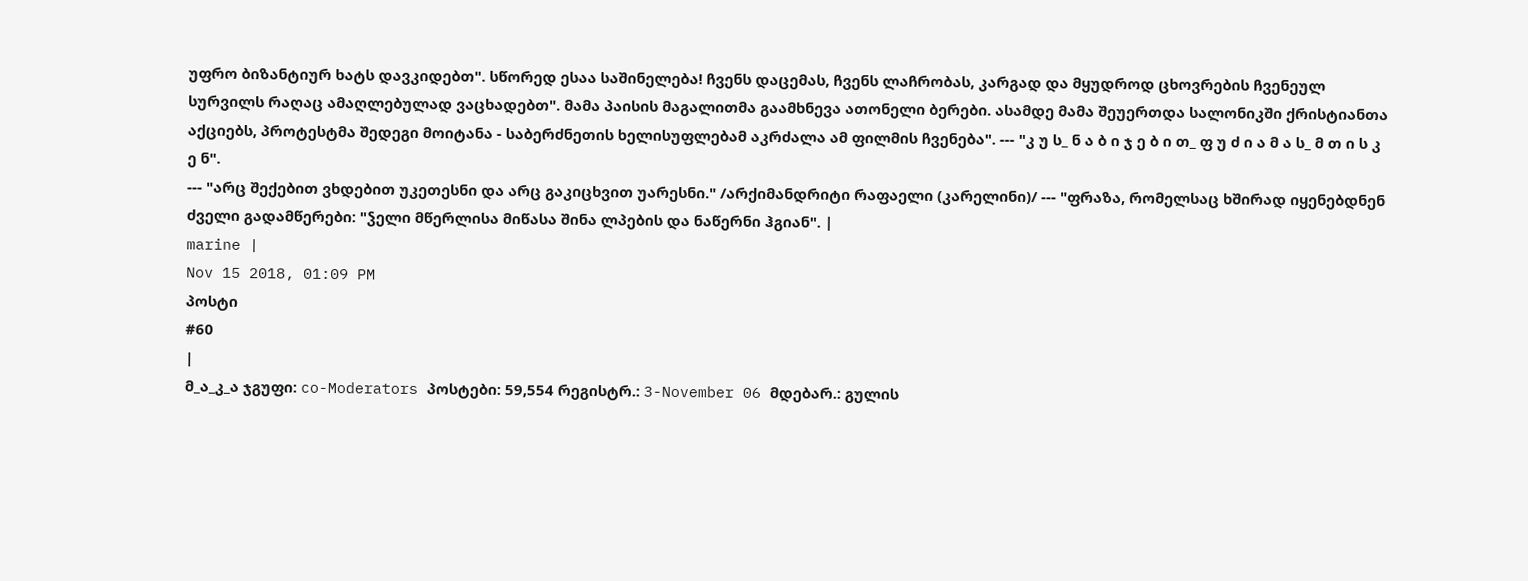უფრო ბიზანტიურ ხატს დავკიდებთ". სწორედ ესაა საშინელება! ჩვენს დაცემას, ჩვენს ლაჩრობას, კარგად და მყუდროდ ცხოვრების ჩვენეულ სურვილს რაღაც ამაღლებულად ვაცხადებთ". მამა პაისის მაგალითმა გაამხნევა ათონელი ბერები. ასამდე მამა შეუერთდა სალონიკში ქრისტიანთა აქციებს, პროტესტმა შედეგი მოიტანა - საბერძნეთის ხელისუფლებამ აკრძალა ამ ფილმის ჩვენება". --- "კ უ ს_ ნ ა ბ ი ჯ ე ბ ი თ_ ფ უ ძ ი ა მ ა ს_ მ თ ი ს კ ე ნ".
--- "არც შექებით ვხდებით უკეთესნი და არც გაკიცხვით უარესნი." /არქიმანდრიტი რაფაელი (კარელინი)/ --- "ფრაზა, რომელსაც ხშირად იყენებდნენ ძველი გადამწერები: "ჴელი მწერლისა მიწასა შინა ლპების და ნაწერნი ჰგიან". |
marine |
Nov 15 2018, 01:09 PM
პოსტი
#60
|
მ_ა_კ_ა ჯგუფი: co-Moderators პოსტები: 59,554 რეგისტრ.: 3-November 06 მდებარ.: გულის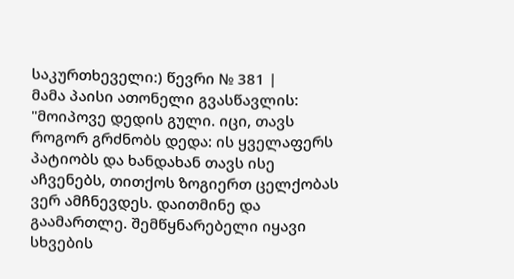საკურთხეველი:) წევრი № 381 |
მამა პაისი ათონელი გვასწავლის: "მოიპოვე დედის გული. იცი, თავს როგორ გრძნობს დედა: ის ყველაფერს პატიობს და ხანდახან თავს ისე აჩვენებს, თითქოს ზოგიერთ ცელქობას ვერ ამჩნევდეს. დაითმინე და გაამართლე. შემწყნარებელი იყავი სხვების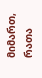მიმართ, რათა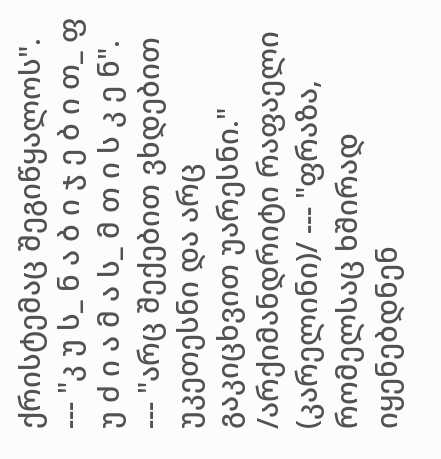ქრისტემაც შეგიწყალოს".
--- "კ უ ს_ ნ ა ბ ი ჯ ე ბ ი თ_ ფ უ ძ ი ა მ ა ს_ მ თ ი ს კ ე ნ".
--- "არც შექებით ვხდებით უკეთესნი და არც გაკიცხვით უარესნი." /არქიმანდრიტი რაფაელი (კარელინი)/ --- "ფრაზა, რომელსაც ხშირად იყენებდნენ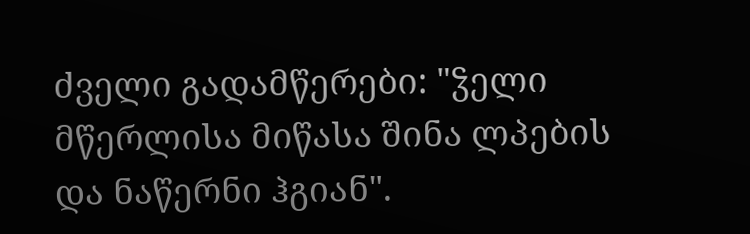ძველი გადამწერები: "ჴელი მწერლისა მიწასა შინა ლპების და ნაწერნი ჰგიან".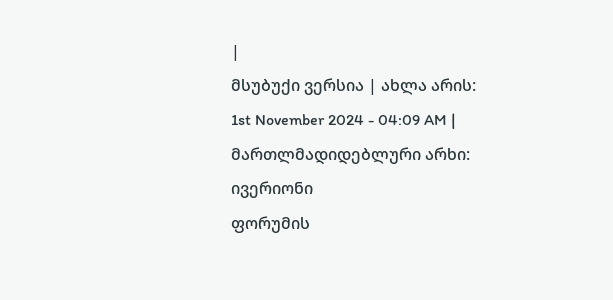|
მსუბუქი ვერსია | ახლა არის: 1st November 2024 - 04:09 AM |
მართლმადიდებლური არხი: ივერიონი
ფორუმის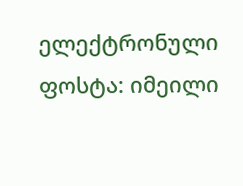ელექტრონული ფოსტა: იმეილი